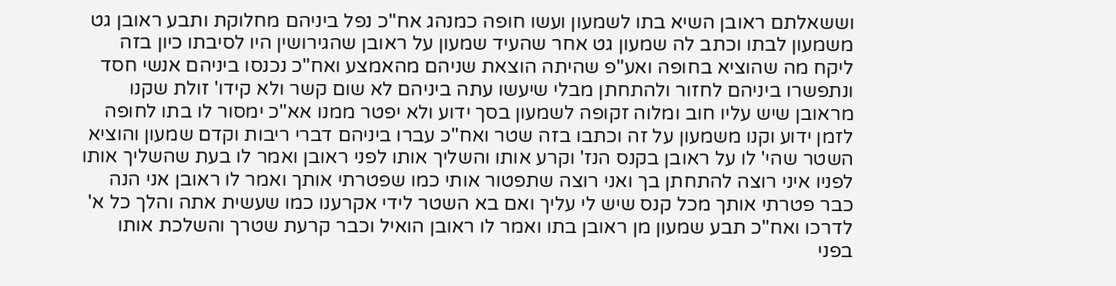וששאלתם ראובן השיא בתו לשמעון ועשו חופה כמנהג אח"כ נפל ביניהם מחלוקת ותבע ראובן גט משמעון לבתו וכתב לה שמעון גט אחר שהעיד שמעון על ראובן שהגירושין היו לסיבתו כיון בזה ליקח מה שהוציא בחופה ואע"פ שהיתה הוצאת שניהם מהאמצע ואח"כ נכנסו ביניהם אנשי חסד ונתפשרו ביניהם לחזור ולהתחתן מבלי שיעשו עתה ביניהם לא שום קשר ולא קידו' זולת שקנו מראובן שיש עליו חוב ומלוה זקופה לשמעון בסך ידוע ולא יפטר ממנו אא"כ ימסור לו בתו לחופה לזמן ידוע וקנו משמעון על זה וכתבו בזה שטר ואח"כ עברו ביניהם דברי ריבות וקדם שמעון והוציא השטר שהי' לו על ראובן בקנס הנז' וקרע אותו והשליך אותו לפני ראובן ואמר לו בעת שהשליך אותו לפניו איני רוצה להתחתן בך ואני רוצה שתפטור אותי כמו שפטרתי אותך ואמר לו ראובן אני הנה כבר פטרתי אותך מכל קנס שיש לי עליך ואם בא השטר לידי אקרענו כמו שעשית אתה והלך כל א' לדרכו ואח"כ תבע שמעון מן ראובן בתו ואמר לו ראובן הואיל וכבר קרעת שטרך והשלכת אותו בפני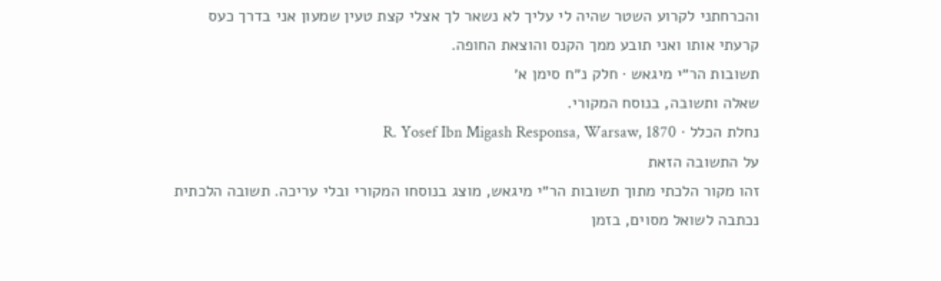והכרחתני לקרוע השטר שהיה לי עליך לא נשאר לך אצלי קצת טעין שמעון אני בדרך כעס קרעתי אותו ואני תובע ממך הקנס והוצאת החופה.
תשובות הר״י מיגאש · חלק נ״ח סימן א׳
שאלה ותשובה, בנוסח המקורי.
נחלת הכלל · R. Yosef Ibn Migash Responsa, Warsaw, 1870
על התשובה הזאת
זהו מקור הלכתי מתוך תשובות הר״י מיגאש, מוצג בנוסחו המקורי ובלי עריכה. תשובה הלכתית נכתבה לשואל מסוים, בזמן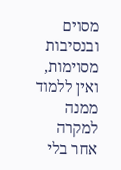מסוים ובנסיבות מסוימות, ואין ללמוד ממנה למקרה אחר בלי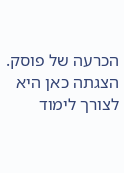הכרעה של פוסק. הצגתה כאן היא לצורך לימוד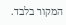המקור בלבד.